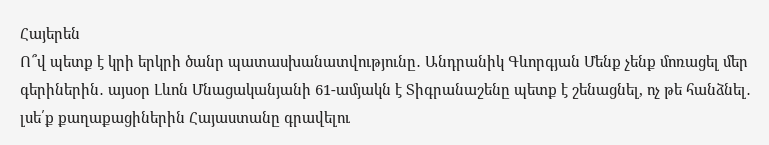Հայերեն
Ո՞վ պետք է կրի երկրի ծանր պատասխանատվությունը․ Անդրանիկ Գևորգյան Մենք չենք մոռացել մեր գերիներին․ այսօր Լևոն Մնացականյանի 61-ամյակն է Տիգրանաշենը պետք է շենացնել, ոչ թե հանձնել․ լսե՛ք քաղաքացիներին Հայաստանը գրավելու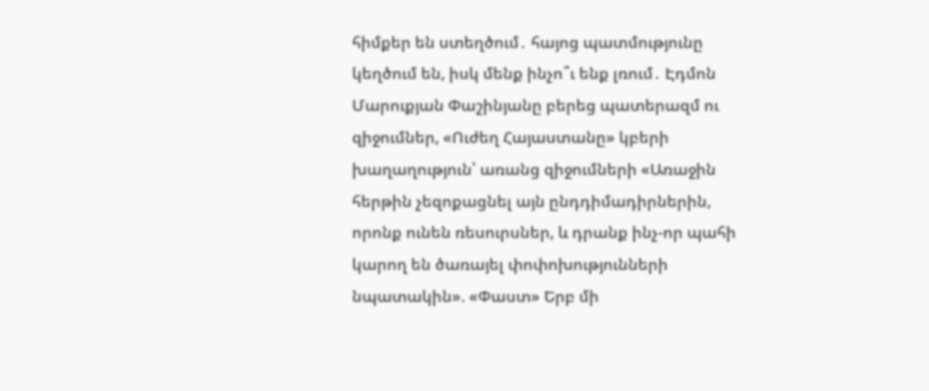հիմքեր են ստեղծում․ հայոց պատմությունը կեղծում են, իսկ մենք ինչո՞ւ ենք լռում․ Էդմոն Մարուքյան Փաշինյանը բերեց պատերազմ ու զիջումներ, «Ուժեղ Հայաստանը» կբերի խաղաղություն՝ առանց զիջումների «Առաջին հերթին չեզոքացնել այն ընդդիմադիրներին, որոնք ունեն ռեսուրսներ, և դրանք ինչ-որ պահի կարող են ծառայել փոփոխությունների նպատակին». «Փաստ» Երբ մի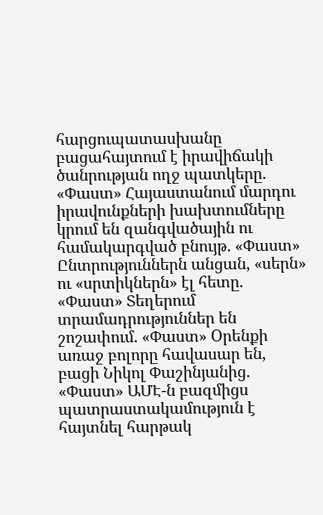հարցուպատասխանը բացահայտում է իրավիճակի ծանրության ողջ պատկերը. «Փաստ» Հայաստանում մարդու իրավունքների խախտումները կրում են զանգվածային ու համակարգված բնույթ. «Փաստ» Ընտրություններն անցան, «սերն» ու «սրտիկներն» էլ հետը. «Փաստ» Տեղերում տրամադրություններ են շոշափում. «Փաստ» Oրենքի առաջ բոլորը հավասար են, բացի Նիկոլ Փաշինյանից. «Փաստ» ԱՄԷ-ն բազմիցս պատրաստակամություն է հայտնել հարթակ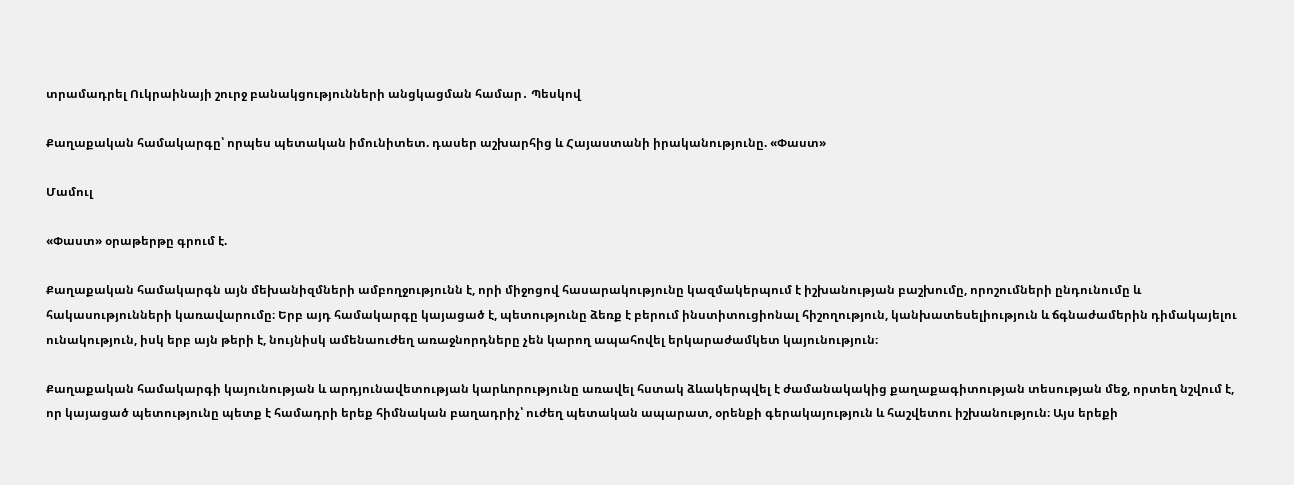տրամադրել Ուկրաինայի շուրջ բանակցությունների անցկացման համար․ Պեսկով

Քաղաքական համակարգը՝ որպես պետական իմունիտետ. դասեր աշխարհից և Հայաստանի իրականությունը. «Փաստ»

Մամուլ

«Փաստ» օրաթերթը գրում է.

Քաղաքական համակարգն այն մեխանիզմների ամբողջությունն է, որի միջոցով հասարակությունը կազմակերպում է իշխանության բաշխումը, որոշումների ընդունումը և հակասությունների կառավարումը։ Երբ այդ համակարգը կայացած է, պետությունը ձեռք է բերում ինստիտուցիոնալ հիշողություն, կանխատեսելիություն և ճգնաժամերին դիմակայելու ունակություն, իսկ երբ այն թերի է, նույնիսկ ամենաուժեղ առաջնորդները չեն կարող ապահովել երկարաժամկետ կայունություն։

Քաղաքական համակարգի կայունության և արդյունավետության կարևորությունը առավել հստակ ձևակերպվել է ժամանակակից քաղաքագիտության տեսության մեջ, որտեղ նշվում է, որ կայացած պետությունը պետք է համադրի երեք հիմնական բաղադրիչ՝ ուժեղ պետական ապարատ, օրենքի գերակայություն և հաշվետու իշխանություն։ Այս երեքի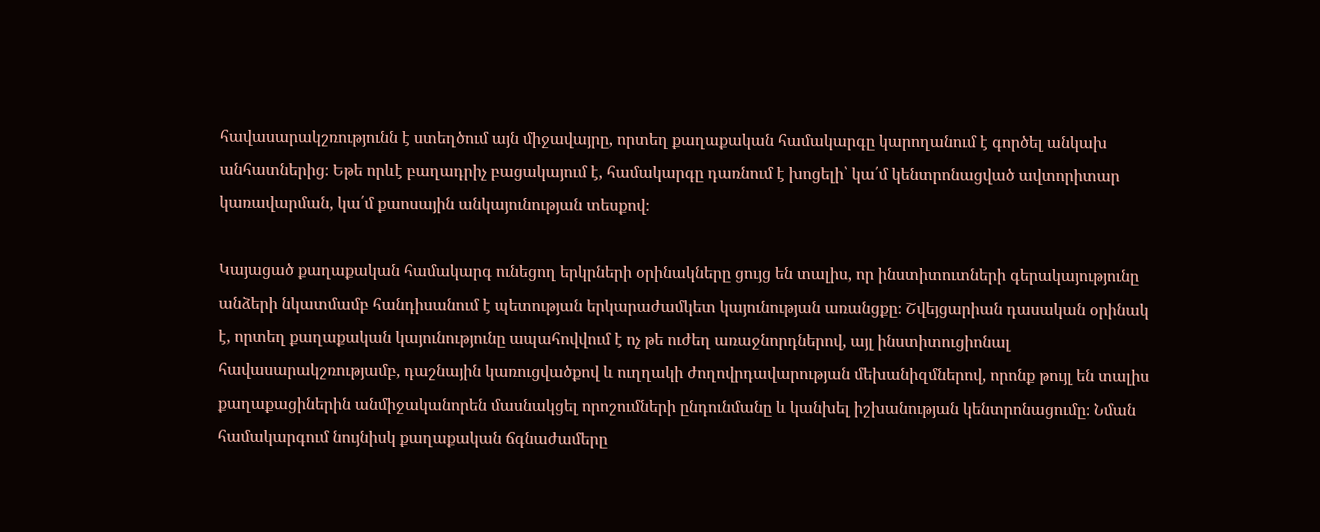հավասարակշռությունն է ստեղծում այն միջավայրը, որտեղ քաղաքական համակարգը կարողանում է գործել անկախ անհատներից։ Եթե որևէ բաղադրիչ բացակայում է, համակարգը դառնում է խոցելի՝ կա՛մ կենտրոնացված ավտորիտար կառավարման, կա՛մ քաոսային անկայունության տեսքով։

Կայացած քաղաքական համակարգ ունեցող երկրների օրինակները ցույց են տալիս, որ ինստիտուտների գերակայությունը անձերի նկատմամբ հանդիսանում է պետության երկարաժամկետ կայունության առանցքը։ Շվեյցարիան դասական օրինակ է, որտեղ քաղաքական կայունությունը ապահովվում է ոչ թե ուժեղ առաջնորդներով, այլ ինստիտուցիոնալ հավասարակշռությամբ, դաշնային կառուցվածքով և ուղղակի ժողովրդավարության մեխանիզմներով, որոնք թույլ են տալիս քաղաքացիներին անմիջականորեն մասնակցել որոշումների ընդունմանը և կանխել իշխանության կենտրոնացումը։ Նման համակարգում նույնիսկ քաղաքական ճգնաժամերը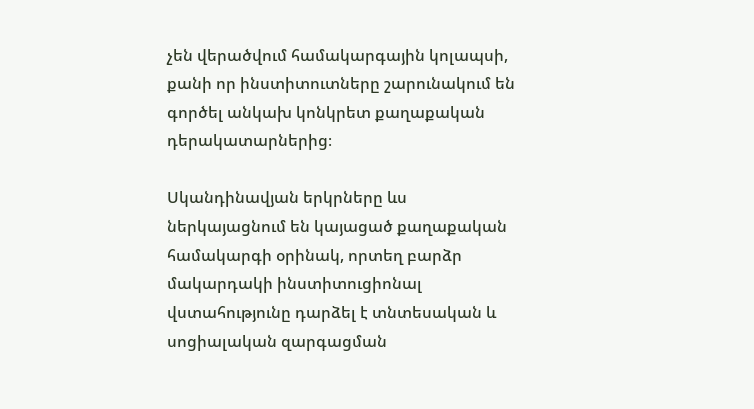չեն վերածվում համակարգային կոլապսի, քանի որ ինստիտուտները շարունակում են գործել անկախ կոնկրետ քաղաքական դերակատարներից։

Սկանդինավյան երկրները ևս ներկայացնում են կայացած քաղաքական համակարգի օրինակ, որտեղ բարձր մակարդակի ինստիտուցիոնալ վստահությունը դարձել է տնտեսական և սոցիալական զարգացման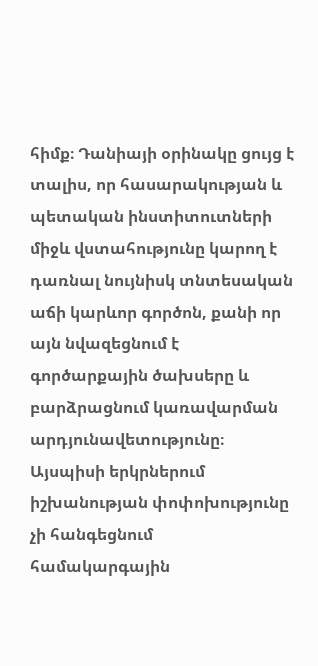հիմք։ Դանիայի օրինակը ցույց է տալիս, որ հասարակության և պետական ինստիտուտների միջև վստահությունը կարող է դառնալ նույնիսկ տնտեսական աճի կարևոր գործոն, քանի որ այն նվազեցնում է գործարքային ծախսերը և բարձրացնում կառավարման արդյունավետությունը։ Այսպիսի երկրներում իշխանության փոփոխությունը չի հանգեցնում համակարգային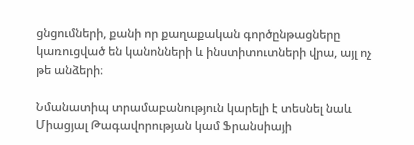ցնցումների, քանի որ քաղաքական գործընթացները կառուցված են կանոնների և ինստիտուտների վրա, այլ ոչ թե անձերի։

Նմանատիպ տրամաբանություն կարելի է տեսնել նաև Միացյալ Թագավորության կամ Ֆրանսիայի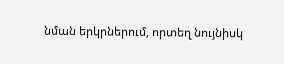նման երկրներում, որտեղ նույնիսկ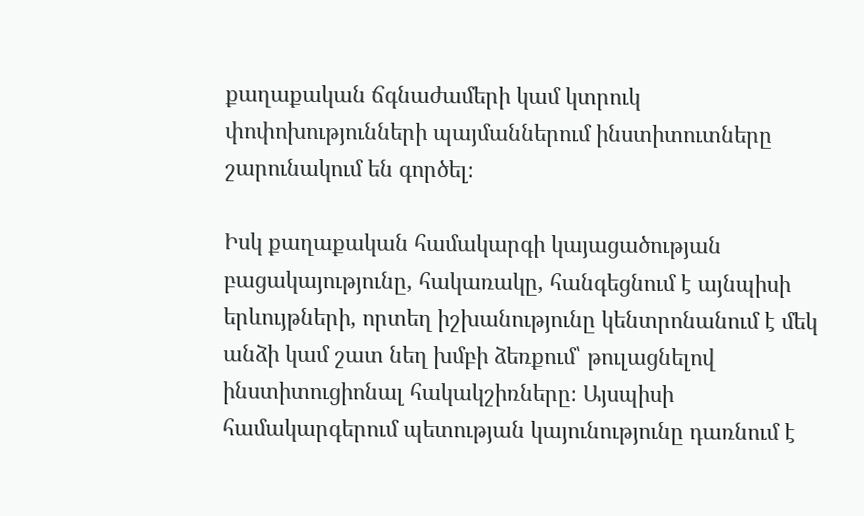քաղաքական ճգնաժամերի կամ կտրուկ փոփոխությունների պայմաններում ինստիտուտները շարունակում են գործել։

Իսկ քաղաքական համակարգի կայացածության բացակայությունը, հակառակը, հանգեցնում է այնպիսի երևույթների, որտեղ իշխանությունը կենտրոնանում է մեկ անձի կամ շատ նեղ խմբի ձեռքում՝ թուլացնելով ինստիտուցիոնալ հակակշիռները։ Այսպիսի համակարգերում պետության կայունությունը դառնում է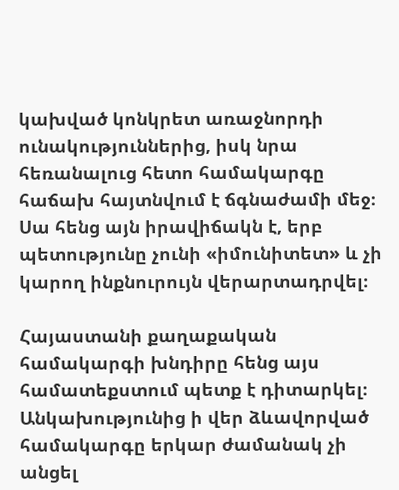կախված կոնկրետ առաջնորդի ունակություններից, իսկ նրա հեռանալուց հետո համակարգը հաճախ հայտնվում է ճգնաժամի մեջ։ Սա հենց այն իրավիճակն է, երբ պետությունը չունի «իմունիտետ» և չի կարող ինքնուրույն վերարտադրվել։

Հայաստանի քաղաքական համակարգի խնդիրը հենց այս համատեքստում պետք է դիտարկել։ Անկախությունից ի վեր ձևավորված համակարգը երկար ժամանակ չի անցել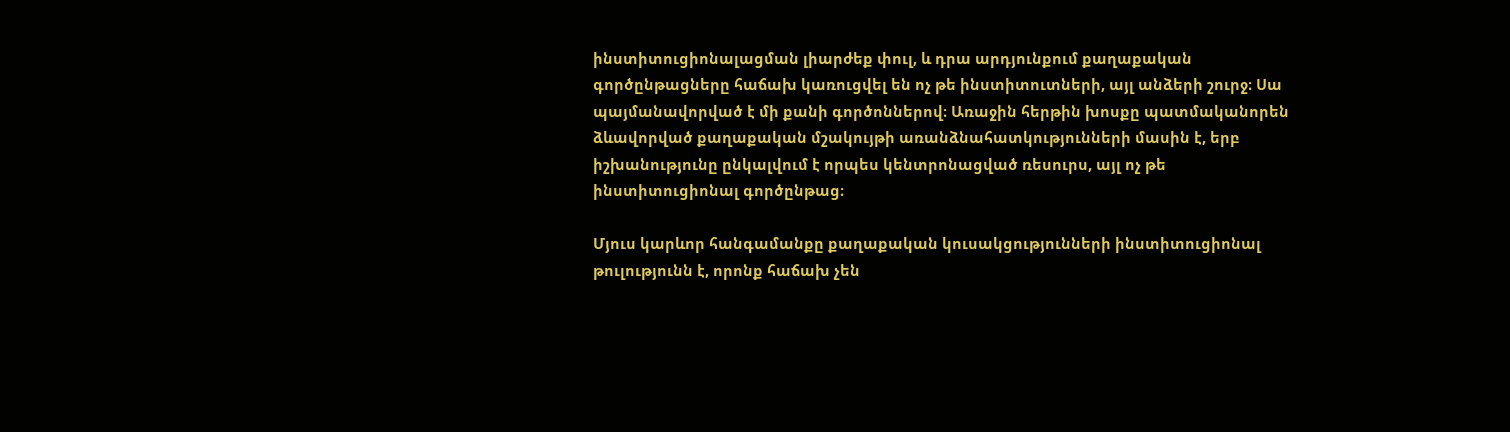ինստիտուցիոնալացման լիարժեք փուլ, և դրա արդյունքում քաղաքական գործընթացները հաճախ կառուցվել են ոչ թե ինստիտուտների, այլ անձերի շուրջ։ Սա պայմանավորված է մի քանի գործոններով։ Առաջին հերթին խոսքը պատմականորեն ձևավորված քաղաքական մշակույթի առանձնահատկությունների մասին է, երբ իշխանությունը ընկալվում է որպես կենտրոնացված ռեսուրս, այլ ոչ թե ինստիտուցիոնալ գործընթաց։

Մյուս կարևոր հանգամանքը քաղաքական կուսակցությունների ինստիտուցիոնալ թուլությունն է, որոնք հաճախ չեն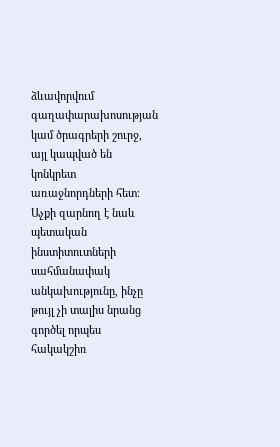ձևավորվում գաղափարախոսության կամ ծրագրերի շուրջ, այլ կապված են կոնկրետ առաջնորդների հետ։ Աչքի զարնող է նաև պետական ինստիտուտների սահմանափակ անկախությունը, ինչը թույլ չի տալիս նրանց գործել որպես հակակշիռ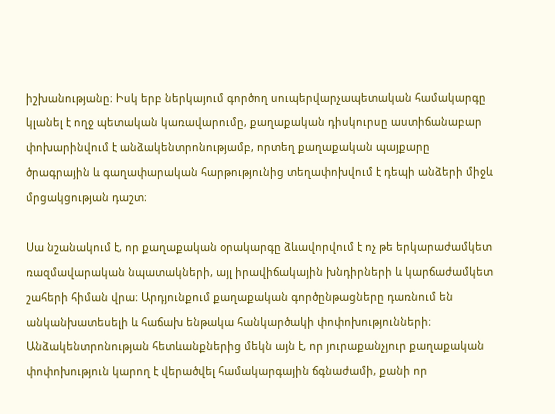իշխանությանը։ Իսկ երբ ներկայում գործող սուպերվարչապետական համակարգը կլանել է ողջ պետական կառավարումը, քաղաքական դիսկուրսը աստիճանաբար փոխարինվում է անձակենտրոնությամբ, որտեղ քաղաքական պայքարը ծրագրային և գաղափարական հարթությունից տեղափոխվում է դեպի անձերի միջև մրցակցության դաշտ։

Սա նշանակում է, որ քաղաքական օրակարգը ձևավորվում է ոչ թե երկարաժամկետ ռազմավարական նպատակների, այլ իրավիճակային խնդիրների և կարճաժամկետ շահերի հիման վրա։ Արդյունքում քաղաքական գործընթացները դառնում են անկանխատեսելի և հաճախ ենթակա հանկարծակի փոփոխությունների։ Անձակենտրոնության հետևանքներից մեկն այն է, որ յուրաքանչյուր քաղաքական փոփոխություն կարող է վերածվել համակարգային ճգնաժամի, քանի որ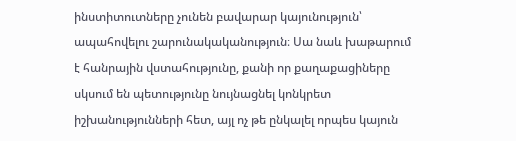ինստիտուտները չունեն բավարար կայունություն՝ ապահովելու շարունակականություն։ Սա նաև խաթարում է հանրային վստահությունը, քանի որ քաղաքացիները սկսում են պետությունը նույնացնել կոնկրետ իշխանությունների հետ, այլ ոչ թե ընկալել որպես կայուն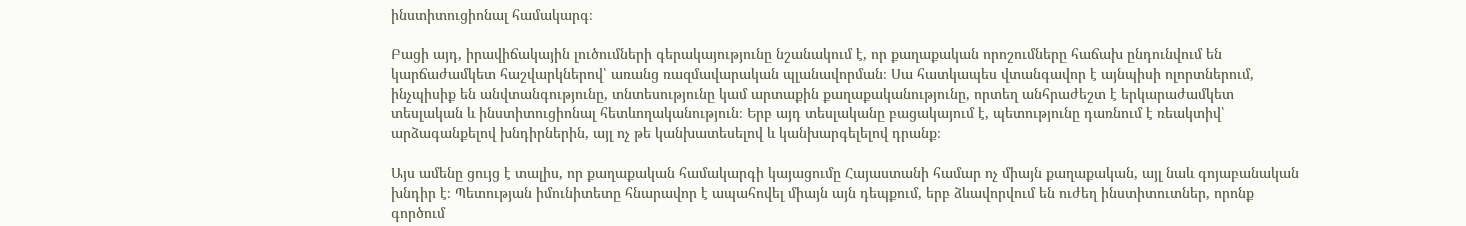ինստիտուցիոնալ համակարգ։

Բացի այդ, իրավիճակային լուծումների գերակայությունը նշանակում է, որ քաղաքական որոշումները հաճախ ընդունվում են կարճաժամկետ հաշվարկներով՝ առանց ռազմավարական պլանավորման։ Սա հատկապես վտանգավոր է այնպիսի ոլորտներում, ինչպիսիք են անվտանգությունը, տնտեսությունը կամ արտաքին քաղաքականությունը, որտեղ անհրաժեշտ է երկարաժամկետ տեսլական և ինստիտուցիոնալ հետևողականություն։ Երբ այդ տեսլականը բացակայում է, պետությունը դառնում է ռեակտիվ՝ արձագանքելով խնդիրներին, այլ ոչ թե կանխատեսելով և կանխարգելելով դրանք։

Այս ամենը ցույց է տալիս, որ քաղաքական համակարգի կայացումը Հայաստանի համար ոչ միայն քաղաքական, այլ նաև գոյաբանական խնդիր է։ Պետության իմունիտետը հնարավոր է ապահովել միայն այն դեպքում, երբ ձևավորվում են ուժեղ ինստիտուտներ, որոնք գործում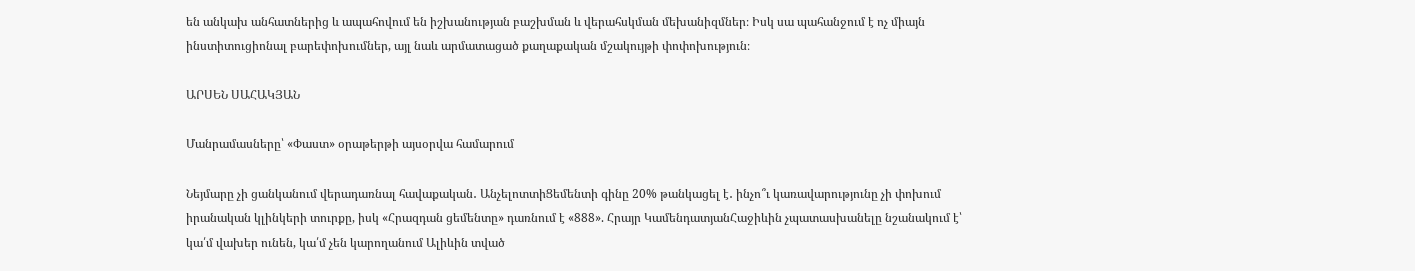են անկախ անհատներից և ապահովում են իշխանության բաշխման և վերահսկման մեխանիզմներ։ Իսկ սա պահանջում է ոչ միայն ինստիտուցիոնալ բարեփոխումներ, այլ նաև արմատացած քաղաքական մշակույթի փոփոխություն։

ԱՐՍԵՆ ՍԱՀԱԿՅԱՆ

Մանրամասները՝ «Փաստ» օրաթերթի այսօրվա համարում

Նեյմարը չի ցանկանում վերադառնալ հավաքական․ ԱնչելոտտիՑեմենտի գինը 20% թանկացել է․ ինչո՞ւ կառավարությունը չի փոխում իրանական կլինկերի տուրքը, իսկ «Հրազդան ցեմենտը» դառնում է «888». Հրայր ԿամենդատյանՀաջիևին չպատասխանելը նշանակում է՝ կա՛մ վախեր ունեն, կա՛մ չեն կարողանում Ալիևին տված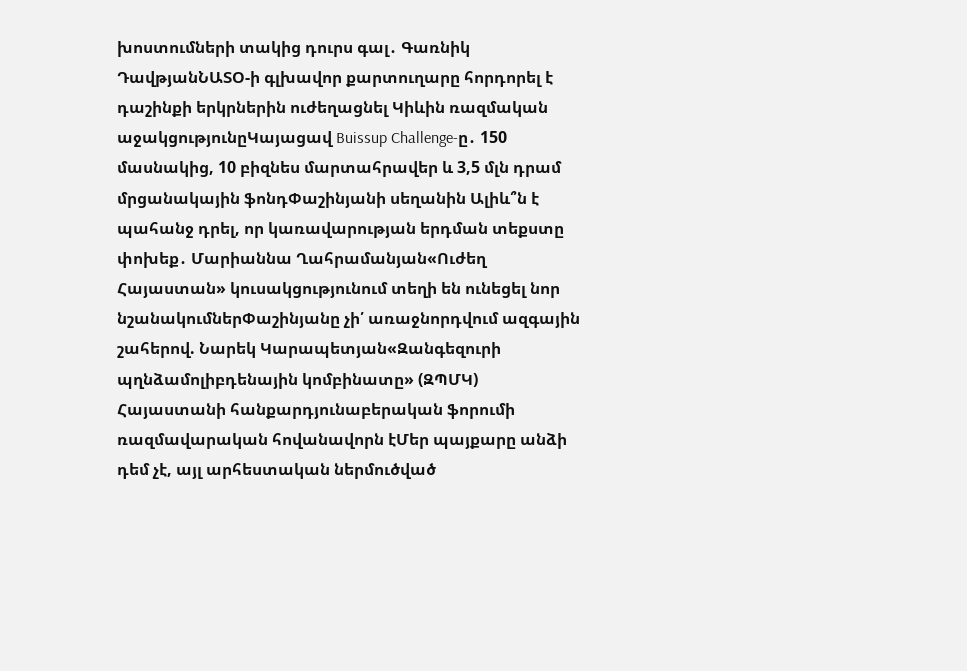խոստումների տակից դուրս գալ․ Գառնիկ ԴավթյանՆԱՏՕ-ի գլխավոր քարտուղարը հորդորել է դաշինքի երկրներին ուժեղացնել Կիևին ռազմական աջակցությունըԿայացավ Buissup Challenge-ը․ 150 մասնակից, 10 բիզնես մարտահրավեր և 3,5 մլն դրամ մրցանակային ֆոնդՓաշինյանի սեղանին Ալիև՞ն է պահանջ դրել, որ կառավարության երդման տեքստը փոխեք․ Մարիաննա Ղահրամանյան«Ուժեղ Հայաստան» կուսակցությունում տեղի են ունեցել նոր նշանակումներՓաշինյանը չի՛ առաջնորդվում ազգային շահերով. Նարեկ Կարապետյան«Զանգեզուրի պղնձամոլիբդենային կոմբինատը» (ԶՊՄԿ) Հայաստանի հանքարդյունաբերական ֆորումի ռազմավարական հովանավորն էՄեր պայքարը անձի դեմ չէ, այլ արհեստական ներմուծված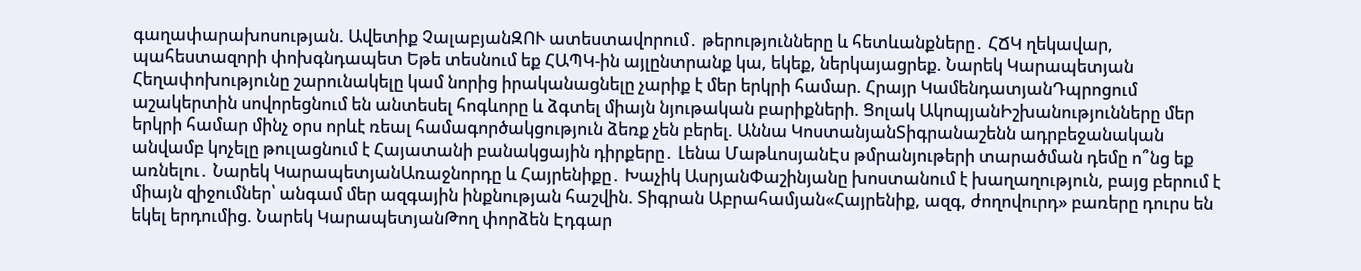գաղափարախոսության. Ավետիք ՉալաբյանԶՈՒ ատեստավորում․ թերությունները և հետևանքները․ ՀՃԿ ղեկավար, պահեստազորի փոխգնդապետ Եթե տեսնում եք ՀԱՊԿ-ին այլընտրանք կա, եկեք, ներկայացրեք. Նարեկ Կարապետյան Հեղափոխությունը շարունակելը կամ նորից իրականացնելը չարիք է մեր երկրի համար. Հրայր ԿամենդատյանԴպրոցում աշակերտին սովորեցնում են անտեսել հոգևորը և ձգտել միայն նյութական բարիքների. Ցոլակ ԱկոպյանԻշխանությունները մեր երկրի համար մինչ օրս որևէ ռեալ համագործակցություն ձեռք չեն բերել. Աննա ԿոստանյանՏիգրանաշենն ադրբեջանական անվամբ կոչելը թուլացնում է Հայատանի բանակցային դիրքերը․ Լենա ՄաթևոսյանԷս թմրանյութերի տարածման դեմը ո՞նց եք առնելու․ Նարեկ ԿարապետյանԱռաջնորդը և Հայրենիքը․ Խաչիկ ԱսրյանՓաշինյանը խոստանում է խաղաղություն, բայց բերում է միայն զիջումներ՝ անգամ մեր ազգային ինքնության հաշվին. Տիգրան Աբրահամյան«Հայրենիք, ազգ, ժողովուրդ» բառերը դուրս են եկել երդումից. Նարեկ ԿարապետյանԹող փորձեն Էդգար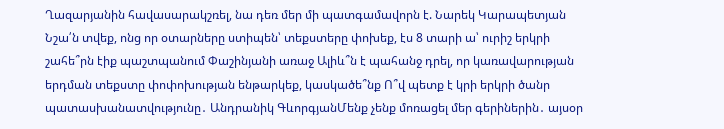Ղազարյանին հավասարակշռել, նա դեռ մեր մի պատգամավորն է. Նարեկ Կարապետյան Նշա՛ն տվեք, ոնց որ օտարները ստիպեն՝ տեքստերը փոխեք, էս 8 տարի ա՝ ուրիշ երկրի շահե՞րն էիք պաշտպանում Փաշինյանի առաջ Ալիև՞ն է պահանջ դրել, որ կառավարության երդման տեքստը փոփոխության ենթարկեք, կասկածե՞նք Ո՞վ պետք է կրի երկրի ծանր պատասխանատվությունը․ Անդրանիկ ԳևորգյանՄենք չենք մոռացել մեր գերիներին․ այսօր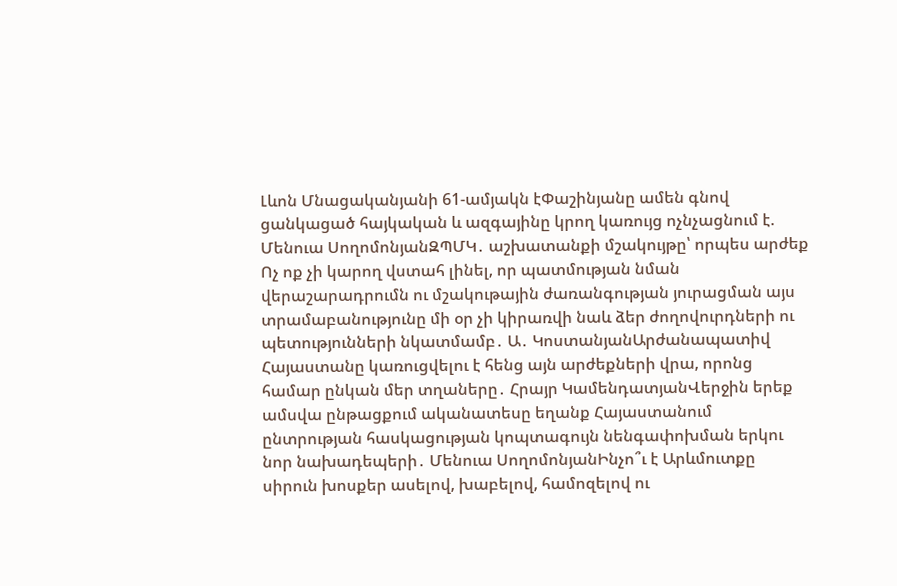Լևոն Մնացականյանի 61-ամյակն էՓաշինյանը ամեն գնով ցանկացած հայկական և ազգայինը կրող կառույց ոչնչացնում է. Մենուա ՍողոմոնյանԶՊՄԿ․ աշխատանքի մշակույթը՝ որպես արժեք Ոչ ոք չի կարող վստահ լինել, որ պատմության նման վերաշարադրումն ու մշակութային ժառանգության յուրացման այս տրամաբանությունը մի օր չի կիրառվի նաև ձեր ժողովուրդների ու պետությունների նկատմամբ․ Ա․ ԿոստանյանԱրժանապատիվ Հայաստանը կառուցվելու է հենց այն արժեքների վրա, որոնց համար ընկան մեր տղաները․ Հրայր ԿամենդատյանՎերջին երեք ամսվա ընթացքում ականատեսը եղանք Հայաստանում ընտրության հասկացության կոպտագույն նենգափոխման երկու նոր նախադեպերի․ Մենուա ՍողոմոնյանԻնչո՞ւ է Արևմուտքը սիրուն խոսքեր ասելով, խաբելով, համոզելով ու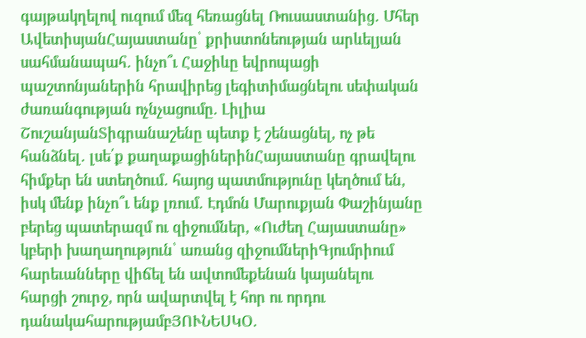գայթակղելով ուզում մեզ հեռացնել Ռուսաստանից․ Մհեր ԱվետիսյանՀայաստանը՝ քրիստոնեության արևելյան սահմանապահ․ ինչո՞ւ Հաջիևը եվրոպացի պաշտոնյաներին հրավիրեց լեգիտիմացնելու սեփական ժառանգության ոչնչացումը. Լիլիա ՇուշանյանՏիգրանաշենը պետք է շենացնել, ոչ թե հանձնել․ լսե՛ք քաղաքացիներինՀայաստանը գրավելու հիմքեր են ստեղծում․ հայոց պատմությունը կեղծում են, իսկ մենք ինչո՞ւ ենք լռում․ Էդմոն Մարուքյան Փաշինյանը բերեց պատերազմ ու զիջումներ, «Ուժեղ Հայաստանը» կբերի խաղաղություն՝ առանց զիջումներիԳյումրիում հարեւանները վիճել են ավտոմեքենան կայանելու հարցի շուրջ, որն ավարտվել է հոր ու որդու դանակահարությամբՅՈՒՆԵՍԿՕ․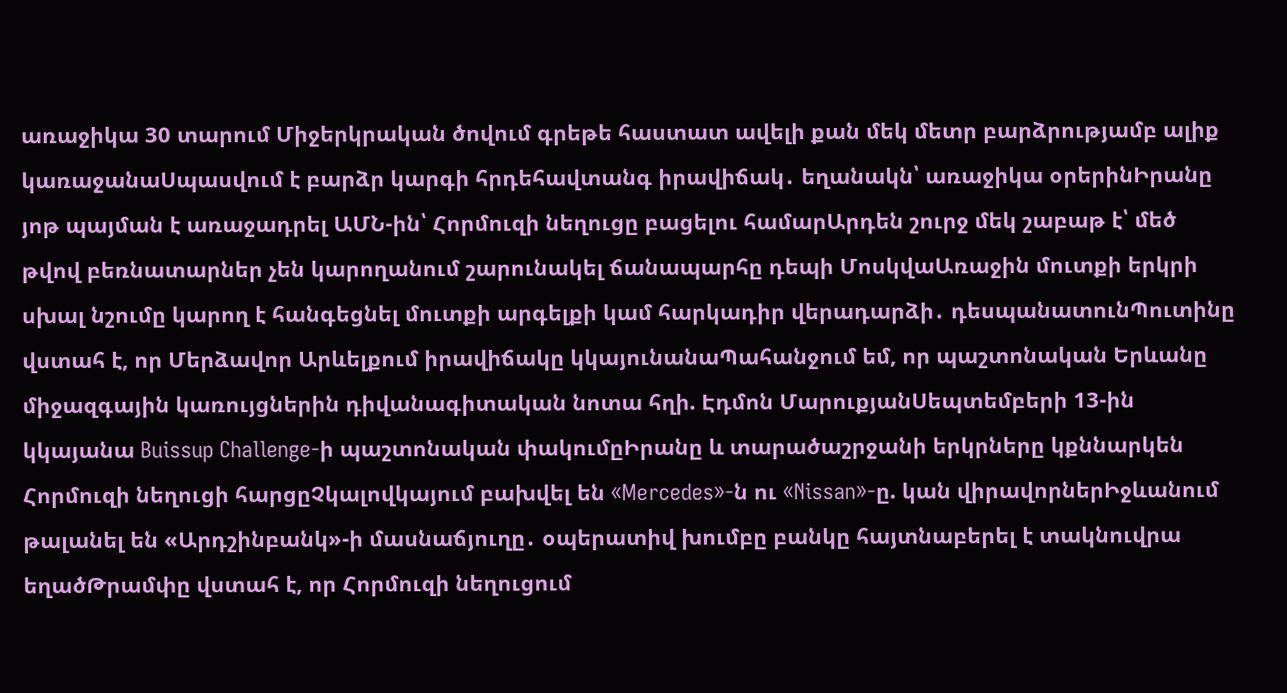առաջիկա 30 տարում Միջերկրական ծովում գրեթե հաստատ ավելի քան մեկ մետր բարձրությամբ ալիք կառաջանաՍպասվում է բարձր կարգի հրդեհավտանգ իրավիճակ․ եղանակն՝ առաջիկա օրերինԻրանը յոթ պայման է առաջադրել ԱՄՆ-ին՝ Հորմուզի նեղուցը բացելու համարԱրդեն շուրջ մեկ շաբաթ է՝ մեծ թվով բեռնատարներ չեն կարողանում շարունակել ճանապարհը դեպի ՄոսկվաԱռաջին մուտքի երկրի սխալ նշումը կարող է հանգեցնել մուտքի արգելքի կամ հարկադիր վերադարձի․ դեսպանատունՊուտինը վստահ է, որ Մերձավոր Արևելքում իրավիճակը կկայունանաՊահանջում եմ, որ պաշտոնական Երևանը միջազգային կառույցներին դիվանագիտական նոտա հղի. Էդմոն ՄարուքյանՍեպտեմբերի 13-ին կկայանա Buissup Challenge-ի պաշտոնական փակումըԻրանը և տարածաշրջանի երկրները կքննարկեն Հորմուզի նեղուցի հարցըՉկալովկայում բախվել են «Mercedes»-ն ու «Nissan»-ը. կան վիրավորներԻջևանում թալանել են «Արդշինբանկ»-ի մասնաճյուղը․ օպերատիվ խումբը բանկը հայտնաբերել է տակնուվրա եղածԹրամփը վստահ է, որ Հորմուզի նեղուցում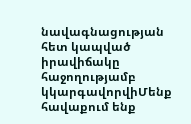նավագնացության հետ կապված իրավիճակը հաջողությամբ կկարգավորվիՄենք հավաքում ենք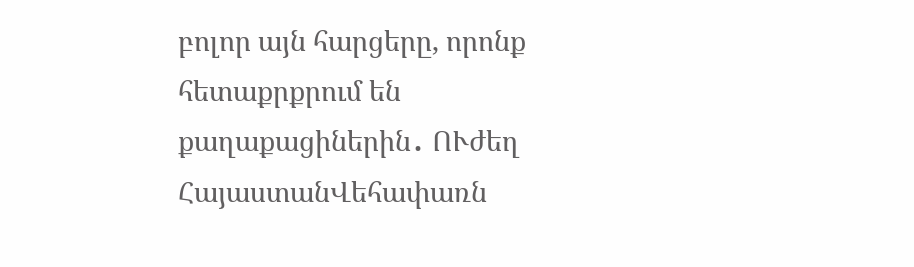բոլոր այն հարցերը, որոնք հետաքրքրում են քաղաքացիներին․ ՈՒժեղ ՀայաստանՎեհափառն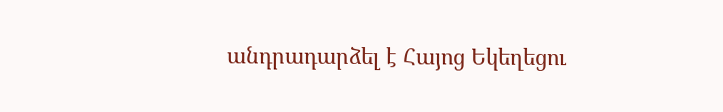անդրադարձել է Հայոց Եկեղեցու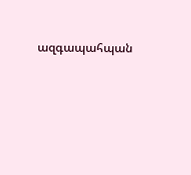ազգապահպան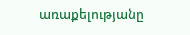առաքելությանը